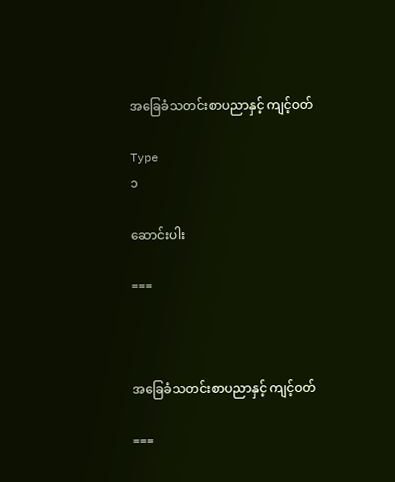အခြေခံသတင်းစာပညာနှင့် ကျင့်ဝတ်

Type
၁

ဆောင်းပါး

===



အခြေခံသတင်းစာပညာနှင့် ကျင့်ဝတ်

===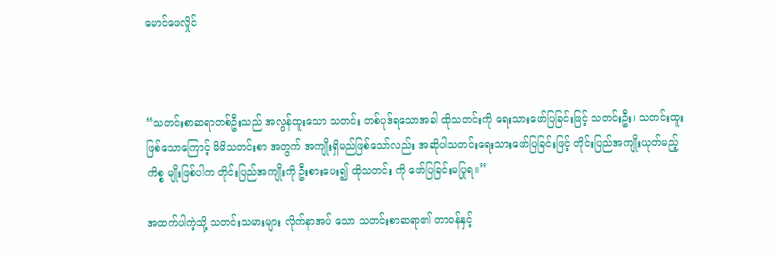မောင်ဖေလှိုင်



“သတင်းစာဆရာတစ်ဦးသည် အလွန်ထူးသော သတင်း တစ်ပုဒ်ရသောအခါ ထိုသတင်းကို ရေးသားဖော်ပြခြင်းဖြင့် သတင်းဦး၊ သတင်းထူးဖြစ်သောကြောင့် မိမိသတင်းစာ အတွက် အကျိုးရှိမည်ဖြစ်သော်လည်း အဆိုပါသတင်းရေးသားဖော်ပြခြင်းဖြင့် တိုင်းပြည်အကျိုးယုတ်မည့်ကိစ္စ မျိုးဖြစ်ပါက တိုင်းပြည်အကျိုးကို ဦးစားပေး၍ ထိုသတင်း ကို ဖော်ပြခြင်းမပြုရ။”

အထက်ပါကဲ့သို့ သတင်းသမားများ လိုက်နာအပ် သော သတင်းစာဆရာ၏ တာဝန်နှင့်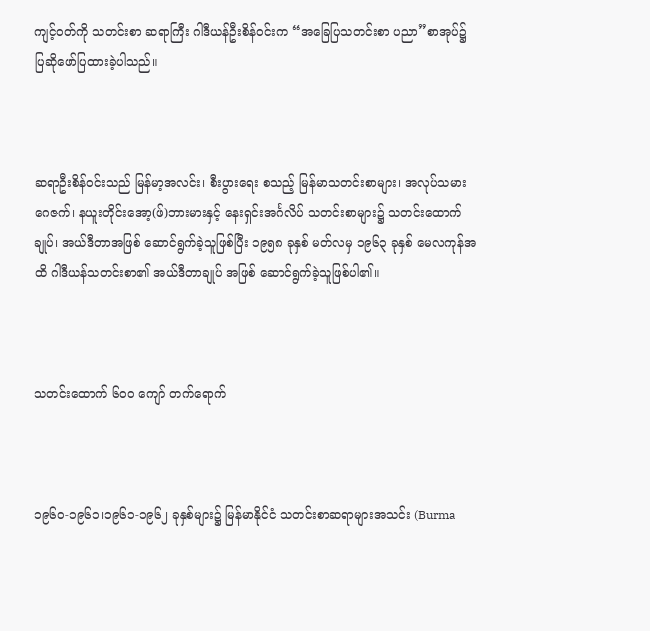ကျင့်ဝတ်ကို သတင်းစာ ဆရာကြီး ဂါဒီယန်ဦးစိန်ဝင်းက “အခြေပြသတင်းစာ ပညာ”စာအုပ်၌ ပြဆိုဖော်ပြထားခဲ့ပါသည်။



ဆရာဦးစိန်ဝင်းသည် မြန်မာ့အလင်း၊ စီးပွားရေး စသည့် မြန်မာသတင်းစာများ၊ အလုပ်သမားဂေဇက်၊ နယူးတိုင်းအော့(ဖ်)ဘားမားနှင့် နေးရှင်းအင်္ဂလိပ် သတင်းစာများ၌ သတင်းထောက်ချုပ်၊ အယ်ဒီတာအဖြစ် ဆောင်ရွက်ခဲ့သူဖြစ်ပြီး ၁၉၅၈ ခုနှစ် မတ်လမှ ၁၉၆၃ ခုနှစ် မေလကုန်အထိ ဂါဒီယန်သတင်းစာ၏ အယ်ဒီတာချုပ် အဖြစ် ဆောင်ရွက်ခဲ့သူဖြစ်ပါ၏။



သတင်းထောက် ၆၀၀ ကျော် တက်ရောက်



၁၉၆၀-၁၉၆၁၊၁၉၆၁-၁၉၆၂ ခုနှစ်များ၌ မြန်မာနိုင်ငံ သတင်းစာဆရာများအသင်း (Burma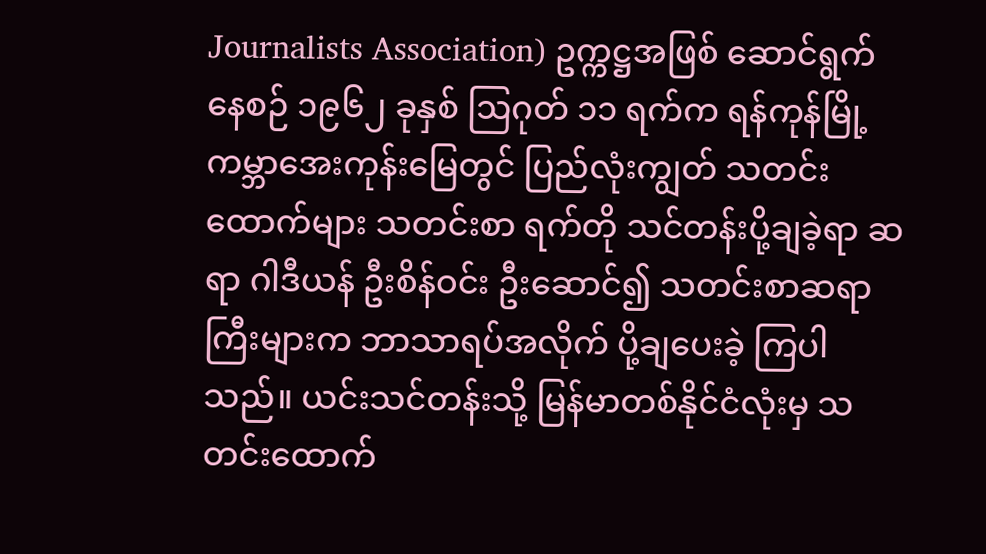Journalists Association) ဥက္ကဋ္ဌအဖြစ် ဆောင်ရွက်နေစဉ် ၁၉၆၂ ခုနှစ် ဩဂုတ် ၁၁ ရက်က ရန်ကုန်မြို့ ကမ္ဘာအေးကုန်းမြေတွင် ပြည်လုံးကျွတ် သတင်းထောက်များ သတင်းစာ ရက်တို သင်တန်းပို့ချခဲ့ရာ ဆရာ ဂါဒီယန် ဦးစိန်ဝင်း ဦးဆောင်၍ သတင်းစာဆရာကြီးများက ဘာသာရပ်အလိုက် ပို့ချပေးခဲ့ ကြပါသည်။ ယင်းသင်တန်းသို့ မြန်မာတစ်နိုင်ငံလုံးမှ သတင်းထောက်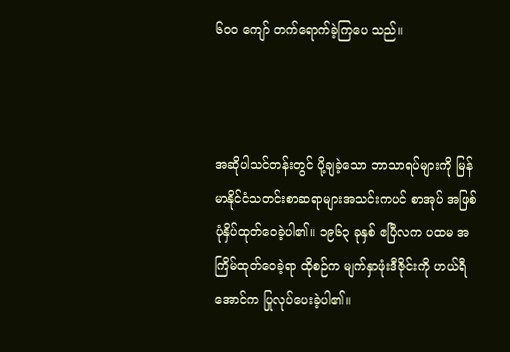၆၀၀ ကျော် တက်ရောက်ခဲ့ကြပေ သည်။



အဆိုပါသင်တန်းတွင် ပို့ချခဲ့သော ဘာသာရပ်များကို မြန်မာနိုင်ငံသတင်းစာဆရာများအသင်းကပင် စာအုပ် အဖြစ် ပုံနှိပ်ထုတ်ဝေခဲ့ပါ၏။ ၁၉၆၃ ခုနှစ် ဧပြီလက ပထမ အကြိမ်ထုတ်ဝေခဲ့ရာ ထိုစဉ်က မျက်နှာဖုံးဒီဇိုင်းကို ဟယ်ရီ အောင်က ပြုလုပ်ပေးခဲ့ပါ၏။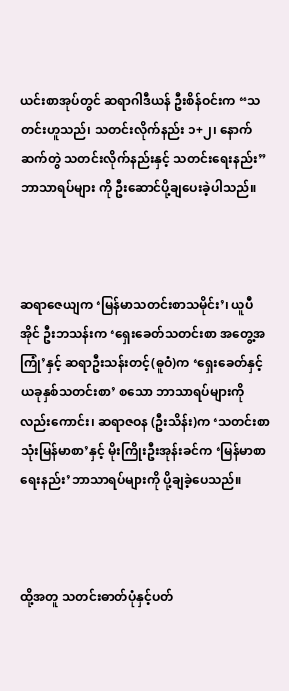ယင်းစာအုပ်တွင် ဆရာဂါဒီယန် ဦးစိန်ဝင်းက “သတင်းဟူသည်၊ သတင်းလိုက်နည်း ၁+၂၊ နောက်ဆက်တွဲ သတင်းလိုက်နည်းနှင့် သတင်းရေးနည်း” ဘာသာရပ်များ ကို ဦးဆောင်ပို့ချပေးခဲ့ပါသည်။



ဆရာဇေယျက ‘မြန်မာသတင်းစာသမိုင်း’၊ ယူပီအိုင် ဦးဘသန်းက ‘ရှေးခေတ်သတင်းစာ အတွေ့အကြုံ’နှင့် ဆရာဦးသန်းတင့်(ဓူဝံ)က ‘ရှေးခေတ်နှင့်ယခုနှစ်သတင်းစာ’ စသော ဘာသာရပ်များကိုလည်းကောင်း၊ ဆရာဇဝန (ဦးသိန်း)က ‘သတင်းစာသုံးမြန်မာစာ’နှင့် မိုးကြိုးဦးအုန်းခင်က ‘မြန်မာစာရေးနည်း’ဘာသာရပ်များကို ပို့ချခဲ့ပေသည်။



ထို့အတူ သတင်းဓာတ်ပုံနှင့်ပတ်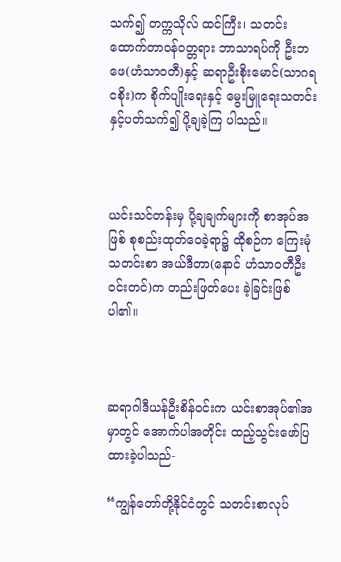သက်၍ တက္ကသိုလ် ထင်ကြီး၊ သတင်းထောက်တာဝန်ဝတ္တရား ဘာသာရပ်ကို ဦးဘဖေ(ဟံသာဝတီ)နှင့် ဆရာဦးစိုးမောင်(သာဂရငစိုး)က စိုက်ပျိုးရေးနှင့် မွေးမြူရေးသတင်းနှင့်ပတ်သက်၍ ပို့ချခဲ့ကြ ပါသည်။



ယင်းသင်တန်းမှ ပို့ချချက်များကို စာအုပ်အဖြစ် စုစည်းထုတ်ဝေခဲ့ရာ၌ ထိုစဉ်က ကြေးမုံသတင်းစာ အယ်ဒီတာ(နောင် ဟံသာဝတီဦးဝင်းတင်)က တည်းဖြတ်ပေး ခဲ့ခြင်းဖြစ်ပါ၏။



ဆရာဂါဒီယန်ဦးစိန်ဝင်းက ယင်းစာအုပ်၏အမှာတွင် အောက်ပါအတိုင်း ထည့်သွင်းဖော်ပြထားခဲ့ပါသည်-

“ကျွန်တော်တို့နိုင်ငံတွင် သတင်းစာလုပ်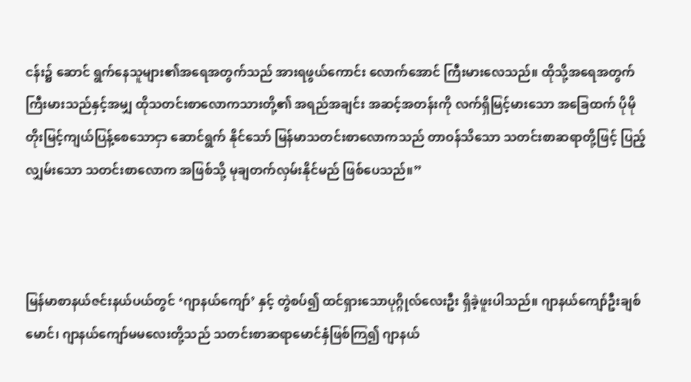ငန်း၌ ဆောင် ရွက်နေသူများ၏အရေအတွက်သည် အားရဖွယ်ကောင်း လောက်အောင် ကြီးမားလေသည်။ ထိုသို့အရေအတွက် ကြီးမားသည်နှင့်အမျှ ထိုသတင်းစာလောကသားတို့၏ အရည်အချင်း အဆင့်အတန်းကို လက်ရှိမြင့်မားသော အခြေထက် ပိုမိုတိုးမြင့်ကျယ်ပြန့်စေသောငှာ ဆောင်ရွက် နိုင်သော် မြန်မာသတင်းစာလောကသည် တာဝန်သိသော သတင်းစာဆရာတို့ဖြင့် ပြည့်လျှမ်းသော သတင်းစာလောက အဖြစ်သို့ မုချတက်လှမ်းနိုင်မည် ဖြစ်ပေသည်။”



မြန်မာစာနယ်ဇင်းနယ်ပယ်တွင် ‘ဂျာနယ်ကျော်’ နှင့် တွဲစပ်၍ ထင်ရှားသောပုဂ္ဂိုလ်လေးဦး ရှိခဲ့ဖူးပါသည်။ ဂျာနယ်ကျော်ဦးချစ်မောင်၊ ဂျာနယ်ကျော်မမလေးတို့သည် သတင်းစာဆရာမောင်နှံဖြစ်ကြ၍ ဂျာနယ်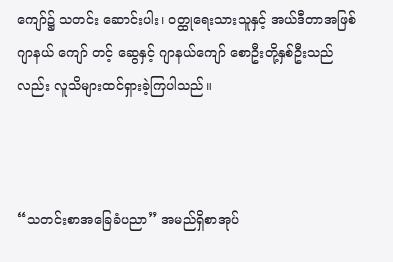ကျော်၌ သတင်း ဆောင်းပါး၊ ဝတ္ထုရေးသားသူနှင့် အယ်ဒီတာအဖြစ် ဂျာနယ် ကျော် တင့် ဆွေနှင့် ဂျာနယ်ကျော် စောဦးတို့နှစ်ဦးသည်လည်း လူသိများထင်ရှားခဲ့ကြပါသည်။



“သတင်းစာအခြေခံပညာ” အမည်ရှိစာအုပ်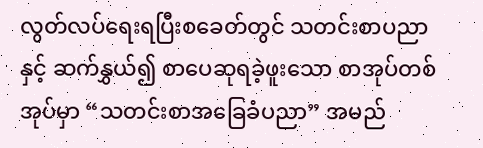လွတ်လပ်ရေးရပြီးစခေတ်တွင် သတင်းစာပညာနှင့် ဆက်နွှယ်၍ စာပေဆုရခဲ့ဖူးသော စာအုပ်တစ်အုပ်မှာ “သတင်းစာအခြေခံပညာ” အမည်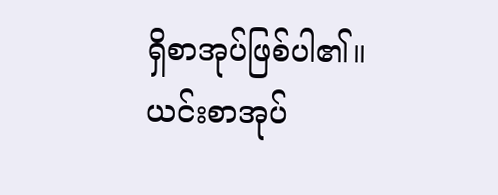ရှိစာအုပ်ဖြစ်ပါ၏။ ယင်းစာအုပ်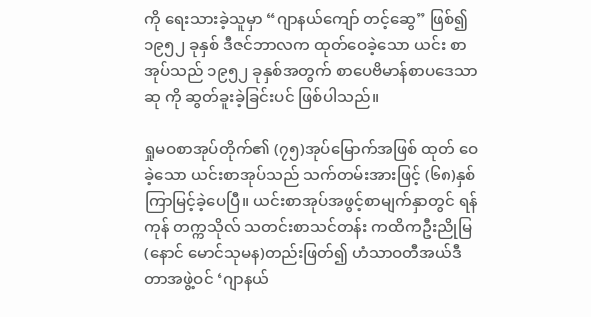ကို ရေးသားခဲ့သူမှာ “ဂျာနယ်ကျော် တင့်ဆွေ” ဖြစ်၍ ၁၉၅၂ ခုနှစ် ဒီဇင်ဘာလက ထုတ်ဝေခဲ့သော ယင်း စာအုပ်သည် ၁၉၅၂ ခုနှစ်အတွက် စာပေဗိမာန်စာပဒေသာဆု ကို ဆွတ်ခူးခဲ့ခြင်းပင် ဖြစ်ပါသည်။

ရှုမဝစာအုပ်တိုက်၏ (၇၅)အုပ်မြောက်အဖြစ် ထုတ် ဝေခဲ့သော ယင်းစာအုပ်သည် သက်တမ်းအားဖြင့် (၆၈)နှစ် ကြာမြင့်ခဲ့ပေပြီ။ ယင်းစာအုပ်အဖွင့်စာမျက်နှာတွင် ရန်ကုန် တက္ကသိုလ် သတင်းစာသင်တန်း ကထိကဦးညိုမြ (နောင် မောင်သုမန)တည်းဖြတ်၍ ဟံသာဝတီအယ်ဒီတာအဖွဲ့ဝင် ‘ဂျာနယ်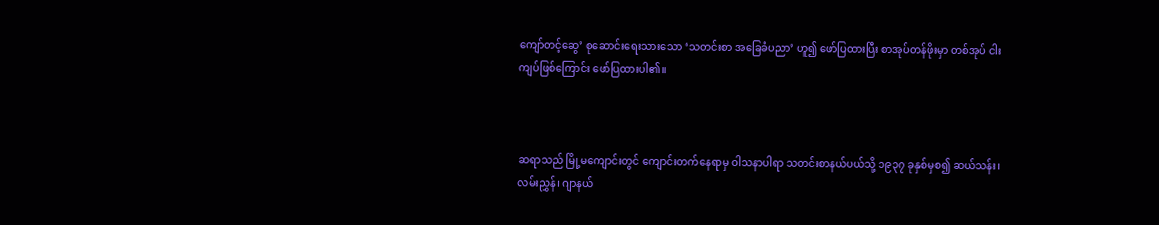ကျော်တင့်ဆွေ’ စုဆောင်းရေးသားသော ‘သတင်းစာ အခြေခံပညာ’ ဟူ၍ ဖော်ပြထားပြီး စာအုပ်တန်ဖိုးမှာ တစ်အုပ် ငါးကျပ်ဖြစ်ကြောင်း ဖော်ပြထားပါ၏။



ဆရာသည် မြို့မကျောင်းတွင် ကျောင်းတက်နေရာမှ ဝါသနာပါရာ သတင်းစာနယ်ပယ်သို့ ၁၉၃၇ ခုနှစ်မှစ၍ ဆယ်သန်း၊ လမ်းညွှန်၊ ဂျာနယ်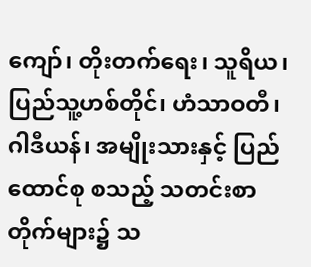ကျော်၊ တိုးတက်ရေး၊ သူရိယ၊ ပြည်သူ့ဟစ်တိုင်၊ ဟံသာဝတီ၊ ဂါဒီယန်၊ အမျိုးသားနှင့် ပြည်ထောင်စု စသည့် သတင်းစာတိုက်များ၌ သ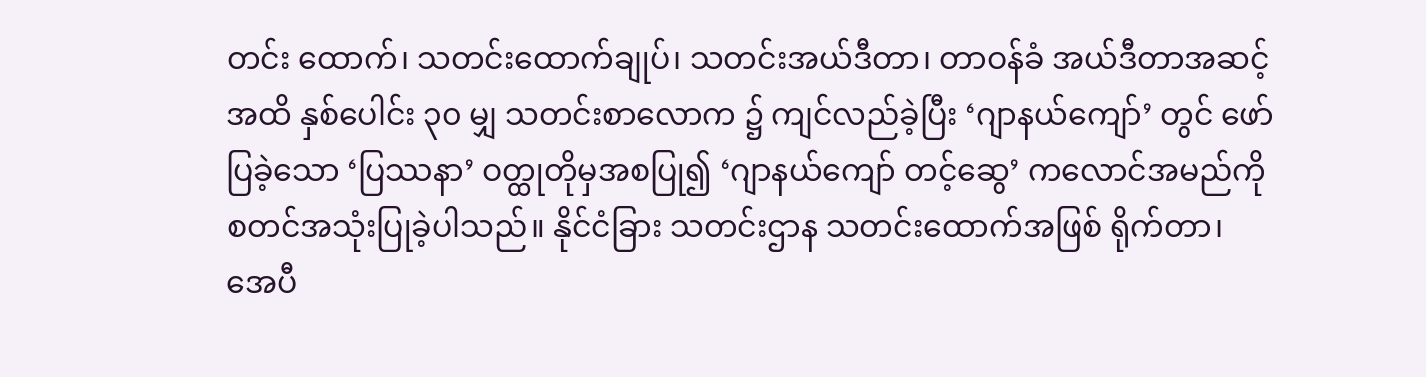တင်း ထောက်၊ သတင်းထောက်ချုပ်၊ သတင်းအယ်ဒီတာ၊ တာဝန်ခံ အယ်ဒီတာအဆင့်အထိ နှစ်ပေါင်း ၃၀ မျှ သတင်းစာလောက ၌ ကျင်လည်ခဲ့ပြီး ‘ဂျာနယ်ကျော်’ တွင် ဖော်ပြခဲ့သော ‘ပြဿနာ’ ဝတ္ထုတိုမှအစပြု၍ ‘ဂျာနယ်ကျော် တင့်ဆွေ’ ကလောင်အမည်ကို စတင်အသုံးပြုခဲ့ပါသည်။ နိုင်ငံခြား သတင်းဌာန သတင်းထောက်အဖြစ် ရိုက်တာ၊ အေပီ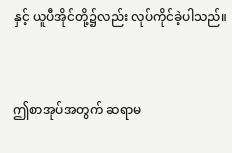နှင့် ယူပီအိုင်တို့၌လည်း လုပ်ကိုင်ခဲ့ပါသည်။



ဤစာအုပ်အတွက် ဆရာမ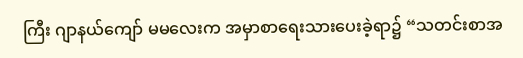ကြီး ဂျာနယ်ကျော် မမလေးက အမှာစာရေးသားပေးခဲ့ရာ၌ “သတင်းစာအ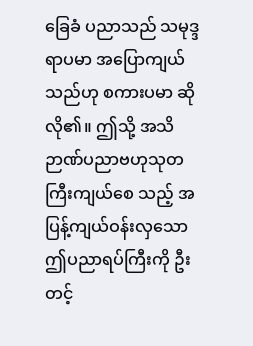ခြေခံ ပညာသည် သမုဒ္ဒရာပမာ အပြောကျယ်သည်ဟု စကားပမာ ဆိုလို၏။ ဤသို့ အသိဉာဏ်ပညာဗဟုသုတ ကြီးကျယ်စေ သည့် အပြန့်ကျယ်ဝန်းလှသော ဤပညာရပ်ကြီးကို ဦးတင့်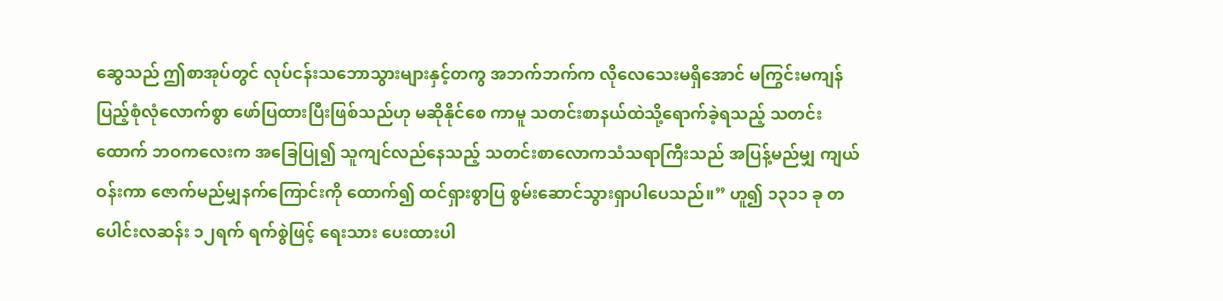ဆွေသည် ဤစာအုပ်တွင် လုပ်ငန်းသဘောသွားများနှင့်တကွ အဘက်ဘက်က လိုလေသေးမရှိအောင် မကြွင်းမကျန် ပြည့်စုံလုံလောက်စွာ ဖော်ပြထားပြီးဖြစ်သည်ဟု မဆိုနိုင်စေ ကာမူ သတင်းစာနယ်ထဲသို့ရောက်ခဲ့ရသည့် သတင်းထောက် ဘဝကလေးက အခြေပြု၍ သူကျင်လည်နေသည့် သတင်းစာလောကသံသရာကြီးသည် အပြန့်မည်မျှ ကျယ်ဝန်းကာ ဇောက်မည်မျှနက်ကြောင်းကို ထောက်၍ ထင်ရှားစွာပြ စွမ်းဆောင်သွားရှာပါပေသည်။” ဟူ၍ ၁၃၁၁ ခု တပေါင်းလဆန်း ၁၂ရက် ရက်စွဲဖြင့် ရေးသား ပေးထားပါ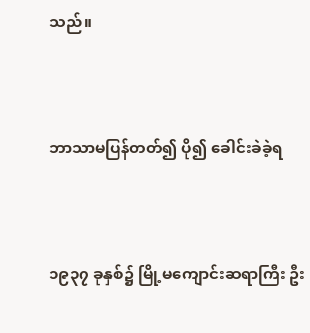သည်။



ဘာသာမပြန်တတ်၍ ပို၍ ခေါင်းခဲခဲ့ရ



၁၉၃၇ ခုနှစ်၌ မြို့မကျောင်းဆရာကြီး ဦး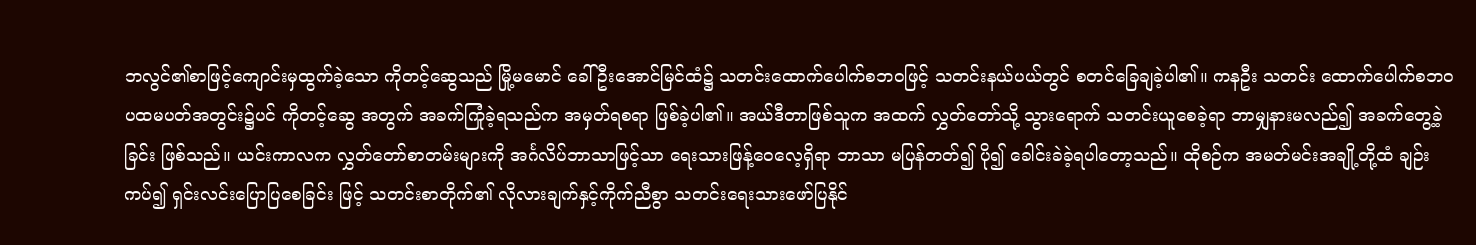ဘလွင်၏စာဖြင့်ကျောင်းမှထွက်ခဲ့သော ကိုတင့်ဆွေသည် မြို့မမောင် ခေါ် ဦးအောင်မြင်ထံ၌ သတင်းထောက်ပေါက်စဘဝဖြင့် သတင်းနယ်ပယ်တွင် စတင်ခြေချခဲ့ပါ၏။ ကနဦး သတင်း ထောက်ပေါက်စဘဝ ပထမပတ်အတွင်း၌ပင် ကိုတင့်ဆွေ အတွက် အခက်ကြုံခဲ့ရသည်က အမှတ်ရစရာ ဖြစ်ခဲ့ပါ၏။ အယ်ဒီတာဖြစ်သူက အထက် လွှတ်တော်သို့ သွားရောက် သတင်းယူစေခဲ့ရာ ဘာမျှနားမလည်၍ အခက်တွေ့ခဲ့ခြင်း ဖြစ်သည်။ ယင်းကာလက လွှတ်တော်စာတမ်းများကို အင်္ဂလိပ်ဘာသာဖြင့်သာ ရေးသားဖြန့်ဝေလေ့ရှိရာ ဘာသာ မပြန်တတ်၍ ပို၍ ခေါင်းခဲခဲ့ရပါတော့သည်။ ထိုစဉ်က အမတ်မင်းအချို့တို့ထံ ချဉ်းကပ်၍ ရှင်းလင်းပြောပြစေခြင်း ဖြင့် သတင်းစာတိုက်၏ လိုလားချက်နှင့်ကိုက်ညီစွာ သတင်းရေးသားဖော်ပြနိုင်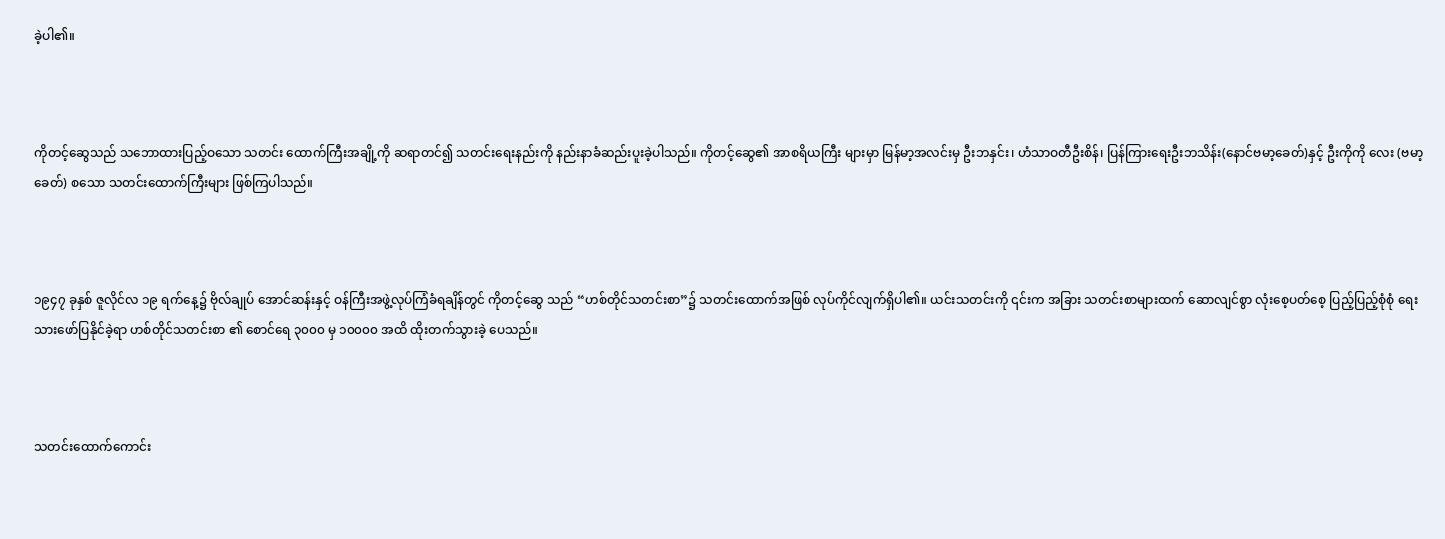ခဲ့ပါ၏။



ကိုတင့်ဆွေသည် သဘောထားပြည့်ဝသော သတင်း ထောက်ကြီးအချို့ကို ဆရာတင်၍ သတင်းရေးနည်းကို နည်းနာခံဆည်းပူးခဲ့ပါသည်။ ကိုတင့်ဆွေ၏ အာစရိယကြီး များမှာ မြန်မာ့အလင်းမှ ဦးဘနှင်း၊ ဟံသာဝတီဦးစိန်၊ ပြန်ကြားရေးဦးဘသိန်း(နောင်ဗမာ့ခေတ်)နှင့် ဦးကိုကို လေး (ဗမာ့ခေတ်) စသော သတင်းထောက်ကြီးများ ဖြစ်ကြပါသည်။



၁၉၄၇ ခုနှစ် ဇူလိုင်လ ၁၉ ရက်နေ့၌ ဗိုလ်ချုပ် အောင်ဆန်းနှင့် ဝန်ကြီးအဖွဲ့လုပ်ကြံခံရချိန်တွင် ကိုတင့်ဆွေ သည် “ဟစ်တိုင်သတင်းစာ”၌ သတင်းထောက်အဖြစ် လုပ်ကိုင်လျက်ရှိပါ၏။ ယင်းသတင်းကို ၎င်းက အခြား သတင်းစာများထက် ဆောလျင်စွာ လုံးစေ့ပတ်စေ့ ပြည့်ပြည့်စုံစုံ ရေးသားဖော်ပြနိုင်ခဲ့ရာ ဟစ်တိုင်သတင်းစာ ၏ စောင်ရေ ၃၀၀၀ မှ ၁၀၀၀၀ အထိ ထိုးတက်သွားခဲ့ ပေသည်။



သတင်းထောက်ကောင်း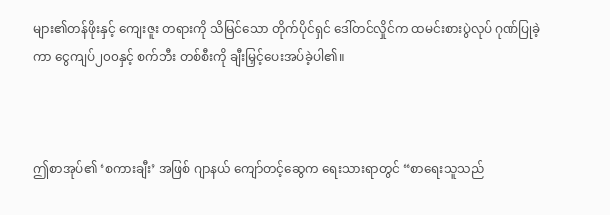များ၏တန်ဖိုးနှင့် ကျေးဇူး တရားကို သိမြင်သော တိုက်ပိုင်ရှင် ဒေါ်တင်လှိုင်က ထမင်းစားပွဲလုပ် ဂုဏ်ပြုခဲ့ကာ ငွေကျပ်၂၀၀နှင့် စက်ဘီး တစ်စီးကို ချီးမြှင့်ပေးအပ်ခဲ့ပါ၏။



ဤစာအုပ်၏ ‘စကားချီး’ အဖြစ် ဂျာနယ် ကျော်တင့်ဆွေက ရေးသားရာတွင် “စာရေးသူသည်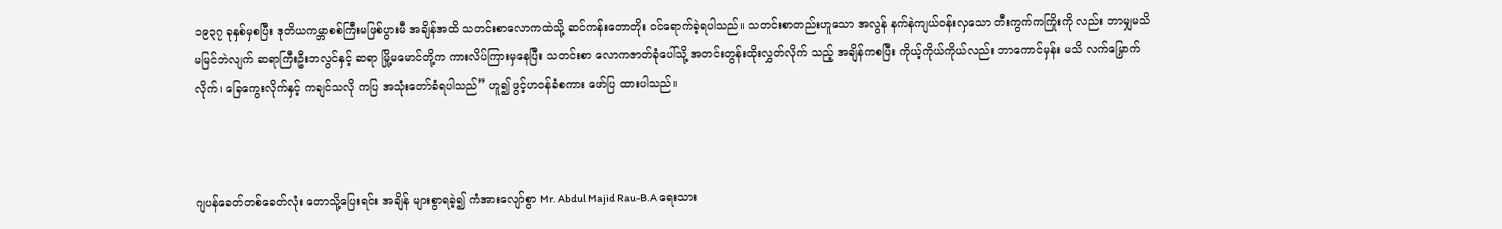၁၉၃၇ ခုနှစ်မှစပြီး ဒုတိယကမ္ဘာစစ်ကြီးမဖြစ်ပွားမီ အချိန်အထိ သတင်းစာလောကထဲသို့ ဆင်ကန်းတောတိုး ဝင်ရောက်ခဲ့ရပါသည်။ သတင်းစာတည်းဟူသော အလွန် နက်နဲကျယ်ဝန်းလှသော တီးကွက်ကကြိုးကို လည်း ဘာမျှမသိမမြင်ဘဲလျက် ဆရာကြီးဦးဘလွင်နှင့် ဆရာ မြို့မမောင်တို့က ကားလိပ်ကြားမှနေပြီး သတင်းစာ လောကဇာတ်ခုံပေါ်သို့ အတင်းတွန်းထိုးလွှတ်လိုက် သည့် အချိန်ကစပြီး ကိုယ့်ကိုယ်ကိုယ်လည်း ဘာကောင်မှန်း မသိ လက်မြှောက်လိုက်၊ ခြေကွေးလိုက်နှင့် ကချင်သလို ကပြ အသုံးတော်ခံရပါသည်” ဟူ၍ ဖွင့်ဟဝန်ခံစကား ဖော်ပြ ထားပါသည်။



ဂျပန်ခေတ်တစ်ခေတ်လုံး တောသို့ပြေးရင်း အချိန် များစွာရခဲ့၍ ကံအားလျော်စွာ Mr. Abdul Majid Rau-B.A ရေးသား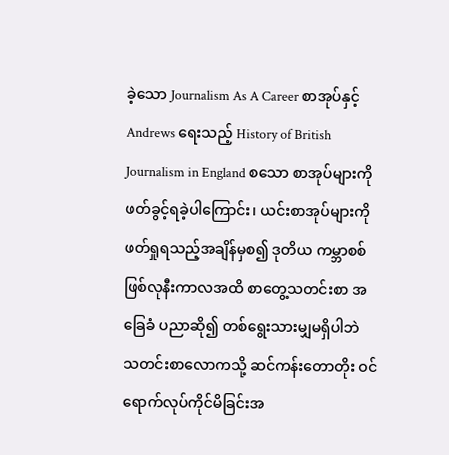ခဲ့သော Journalism As A Career စာအုပ်နှင့် Andrews ရေးသည့် History of British Journalism in England စသော စာအုပ်များကို ဖတ်ခွင့်ရခဲ့ပါကြောင်း၊ ယင်းစာအုပ်များကို ဖတ်ရှုရသည့်အချိန်မှစ၍ ဒုတိယ ကမ္ဘာစစ်ဖြစ်လုနီးကာလအထိ စာတွေ့သတင်းစာ အခြေခံ ပညာဆို၍ တစ်ရွေးသားမျှမရှိပါဘဲ သတင်းစာလောကသို့ ဆင်ကန်းတောတိုး ဝင်ရောက်လုပ်ကိုင်မိခြင်းအ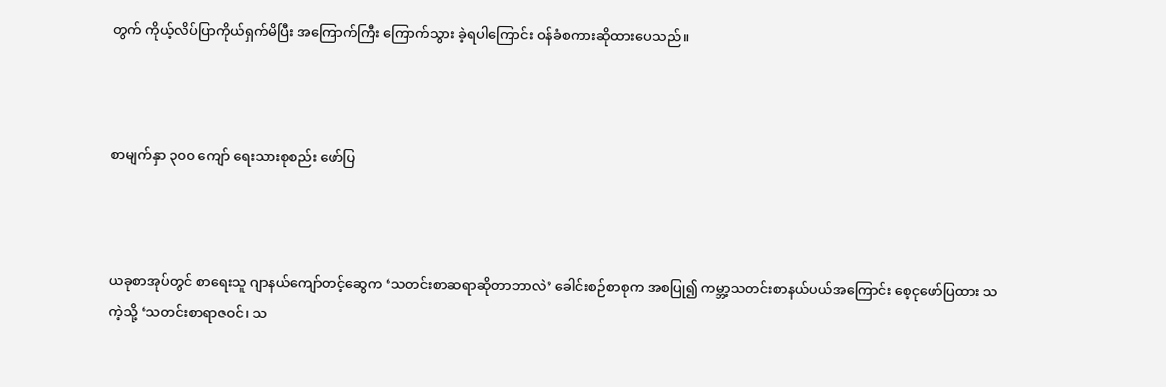တွက် ကိုယ့်လိပ်ပြာကိုယ်ရှက်မိပြီး အကြောက်ကြီး ကြောက်သွား ခဲ့ရပါကြောင်း ဝန်ခံစကားဆိုထားပေသည်။



စာမျက်နှာ ၃၀၀ ကျော် ရေးသားစုစည်း ဖော်ပြ



ယခုစာအုပ်တွင် စာရေးသူ ဂျာနယ်ကျော်တင့်ဆွေက ‘သတင်းစာဆရာဆိုတာဘာလဲ’ ခေါင်းစဉ်စာစုက အစပြု၍ ကမ္ဘာ့သတင်းစာနယ်ပယ်အကြောင်း စေ့ငုဖော်ပြထား သကဲ့သို့ ‘သတင်းစာရာဇဝင်၊ သ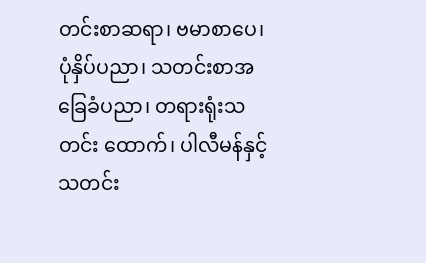တင်းစာဆရာ၊ ဗမာစာပေ၊ ပုံနှိပ်ပညာ၊ သတင်းစာအခြေခံပညာ၊ တရားရုံးသတင်း ထောက်၊ ပါလီမန်နှင့်သတင်း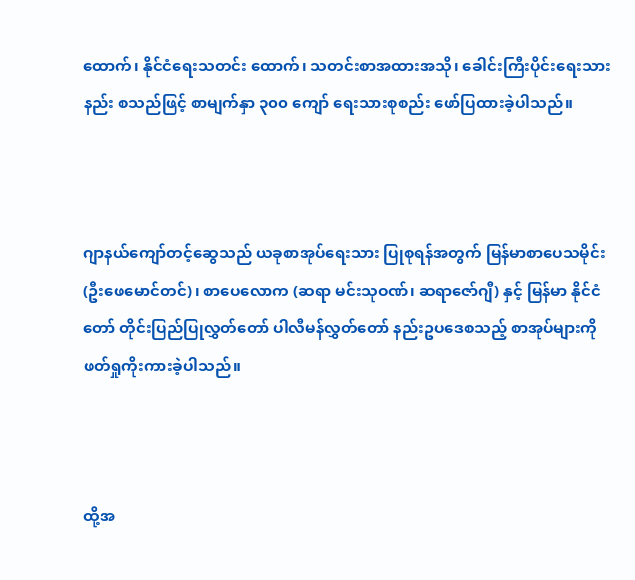ထောက်၊ နိုင်ငံရေးသတင်း ထောက်၊ သတင်းစာအထားအသို၊ ခေါင်းကြီးပိုင်းရေးသား နည်း စသည်ဖြင့် စာမျက်နှာ ၃၀၀ ကျော် ရေးသားစုစည်း ဖော်ပြထားခဲ့ပါသည်။



ဂျာနယ်ကျော်တင့်ဆွေသည် ယခုစာအုပ်ရေးသား ပြုစုရန်အတွက် မြန်မာစာပေသမိုင်း (ဦးဖေမောင်တင်)၊ စာပေလောက (ဆရာ မင်းသုဝဏ်၊ ဆရာဇော်ဂျီ) နှင့် မြန်မာ နိုင်ငံတော် တိုင်းပြည်ပြုလွှတ်တော် ပါလီမန်လွှတ်တော် နည်းဥပဒေစသည့် စာအုပ်များကို ဖတ်ရှုကိုးကားခဲ့ပါသည်။



ထို့အ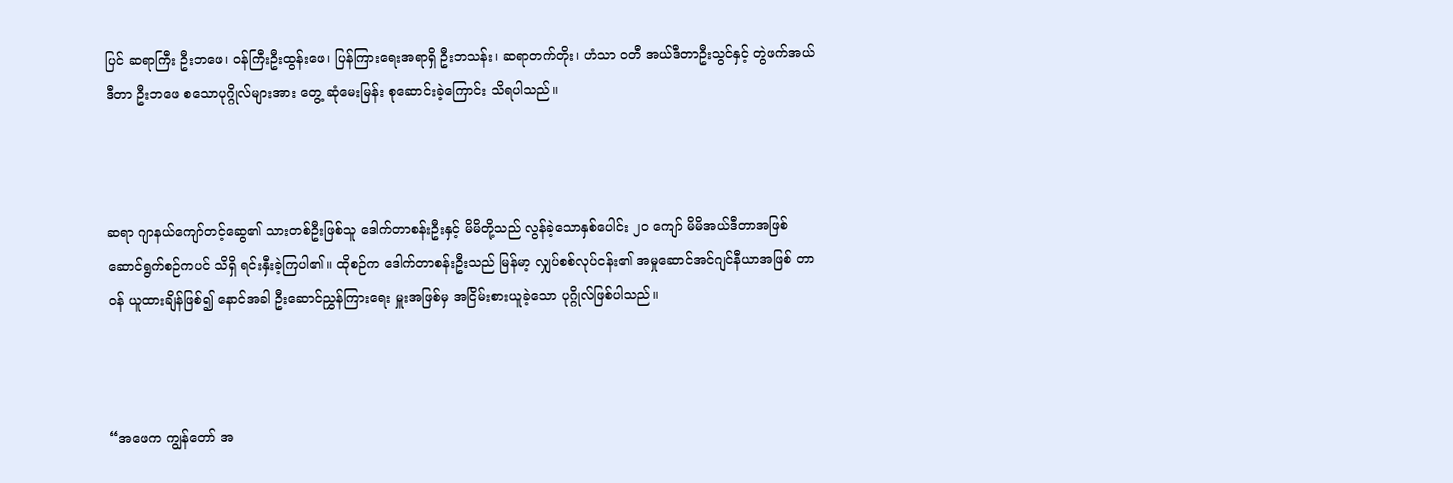ပြင် ဆရာကြီး ဦးဘဖေ၊ ဝန်ကြီးဦးထွန်းဖေ၊ ပြန်ကြားရေးအရာရှိ ဦးဘသန်း၊ ဆရာတက်တိုး၊ ဟံသာ ဝတီ အယ်ဒီတာဦးသွင်နှင့် တွဲဖက်အယ်ဒီတာ ဦးဘဖေ စသောပုဂ္ဂိုလ်များအား တွေ့ ဆုံမေးမြန်း စုဆောင်းခဲ့ကြောင်း သိရပါသည်။



ဆရာ ဂျာနယ်ကျော်တင့်ဆွေ၏ သားတစ်ဦးဖြစ်သူ ဒေါက်တာစန်းဦးနှင့် မိမိတို့သည် လွန်ခဲ့သောနှစ်ပေါင်း ၂၀ ကျော် မိမိအယ်ဒီတာအဖြစ်ဆောင်ရွက်စဉ်ကပင် သိရှိ ရင်းနှီးခဲ့ကြပါ၏။ ထိုစဉ်က ဒေါက်တာစန်းဦးသည် မြန်မာ့ လျှပ်စစ်လုပ်ငန်း၏ အမှုဆောင်အင်ဂျင်နီယာအဖြစ် တာဝန် ယူထားချိန်ဖြစ်၍ နောင်အခါ ဦးဆောင်ညွှန်ကြားရေး မှူးအဖြစ်မှ အငြိမ်းစားယူခဲ့သော ပုဂ္ဂိုလ်ဖြစ်ပါသည်။



“အဖေက ကျွန်တော် အ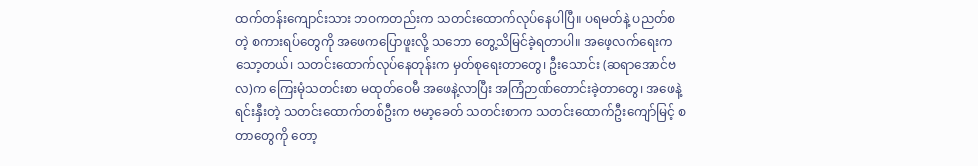ထက်တန်းကျောင်းသား ဘဝကတည်းက သတင်းထောက်လုပ်နေပါပြီ။ ပရမတ်နဲ့ ပညတ်စတဲ့ စကားရပ်တွေကို အဖေကပြောဖူးလို့ သဘော တွေ့သိမြင်ခဲ့ရတာပါ။ အဖေ့လက်ရေးက သော့တယ်၊ သတင်းထောက်လုပ်နေတုန်းက မှတ်စုရေးတာတွေ၊ ဦးသောင်း (ဆရာအောင်ဗလ)က ကြေးမုံသတင်းစာ မထုတ်ဝေမီ အဖေနဲ့လာပြီး အကြံဉာဏ်တောင်းခဲ့တာတွေ၊ အဖေနဲ့ရင်းနှီးတဲ့ သတင်းထောက်တစ်ဦးက ဗမာ့ခေတ် သတင်းစာက သတင်းထောက်ဦးကျော်မြင့် စတာတွေကို တော့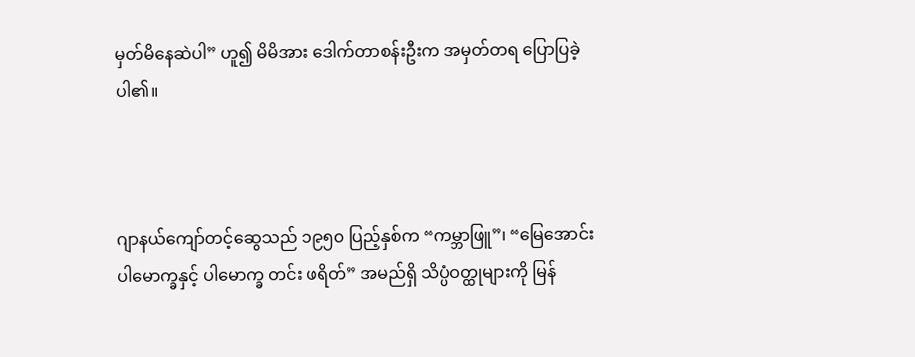မှတ်မိနေဆဲပါ” ဟူ၍ မိမိအား ဒေါက်တာစန်းဦးက အမှတ်တရ ပြောပြခဲ့ပါ၏။



ဂျာနယ်ကျော်တင့်ဆွေသည် ၁၉၅၀ ပြည့်နှစ်က “ကမ္ဘာဖြူ”၊ “မြေအောင်းပါမောက္ခနှင့် ပါမောက္ခ တင်း ဖရိတ်” အမည်ရှိ သိပ္ပံဝတ္ထုများကို မြန်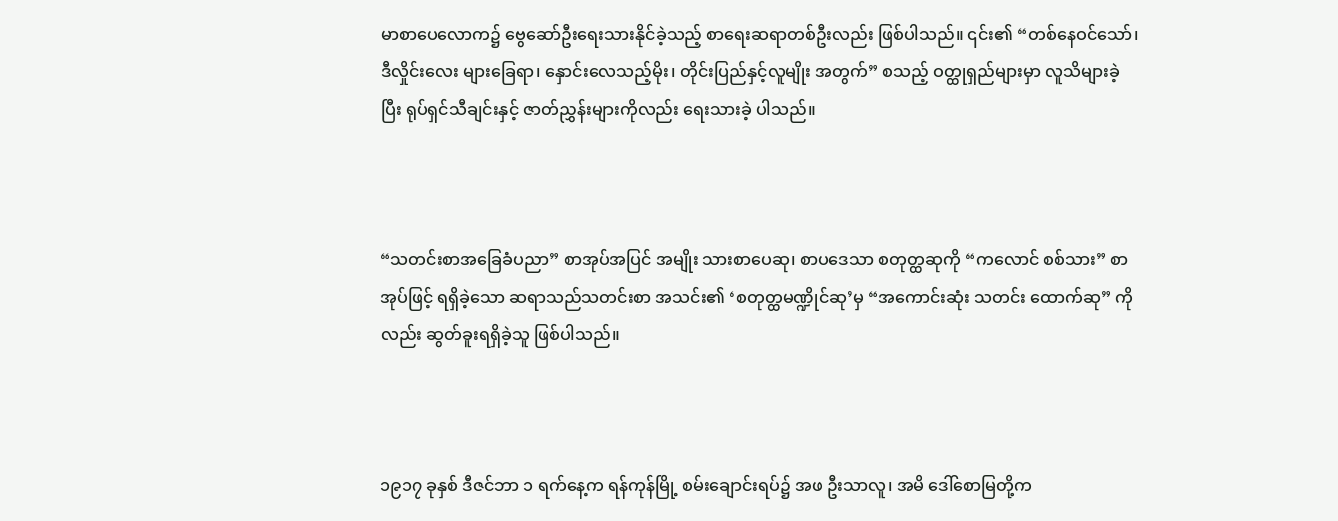မာစာပေလောက၌ ဗွေဆော်ဦးရေးသားနိုင်ခဲ့သည့် စာရေးဆရာတစ်ဦးလည်း ဖြစ်ပါသည်။ ၎င်း၏ “တစ်နေဝင်သော်၊ ဒီလှိုင်းလေး များခြေရာ၊ နှောင်းလေသည့်မိုး၊ တိုင်းပြည်နှင့်လူမျိုး အတွက်” စသည့် ဝတ္ထုရှည်များမှာ လူသိများခဲ့ပြီး ရုပ်ရှင်သီချင်းနှင့် ဇာတ်ညွှန်းများကိုလည်း ရေးသားခဲ့ ပါသည်။



“သတင်းစာအခြေခံပညာ” စာအုပ်အပြင် အမျိုး သားစာပေဆု၊ စာပဒေသာ စတုတ္ထဆုကို “ကလောင် စစ်သား” စာအုပ်ဖြင့် ရရှိခဲ့သော ဆရာသည်သတင်းစာ အသင်း၏ ‘စတုတ္ထမဏ္ဍိုင်ဆု’မှ “အကောင်းဆုံး သတင်း ထောက်ဆု” ကိုလည်း ဆွတ်ခူးရရှိခဲ့သူ ဖြစ်ပါသည်။



၁၉၁၇ ခုနှစ် ဒီဇင်ဘာ ၁ ရက်နေ့က ရန်ကုန်မြို့ စမ်းချောင်းရပ်၌ အဖ ဦးသာလူ၊ အမိ ဒေါ်စောမြတို့က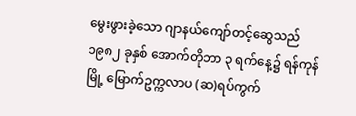မွေးဖွားခဲ့သော ဂျာနယ်ကျော်တင့်ဆွေသည် ၁၉၈၂ ခုနှစ် အောက်တိုဘာ ၃ ရက်နေ့၌ ရန်ကုန်မြို့ မြောက်ဥက္ကလာပ (ဆ)ရပ်ကွက်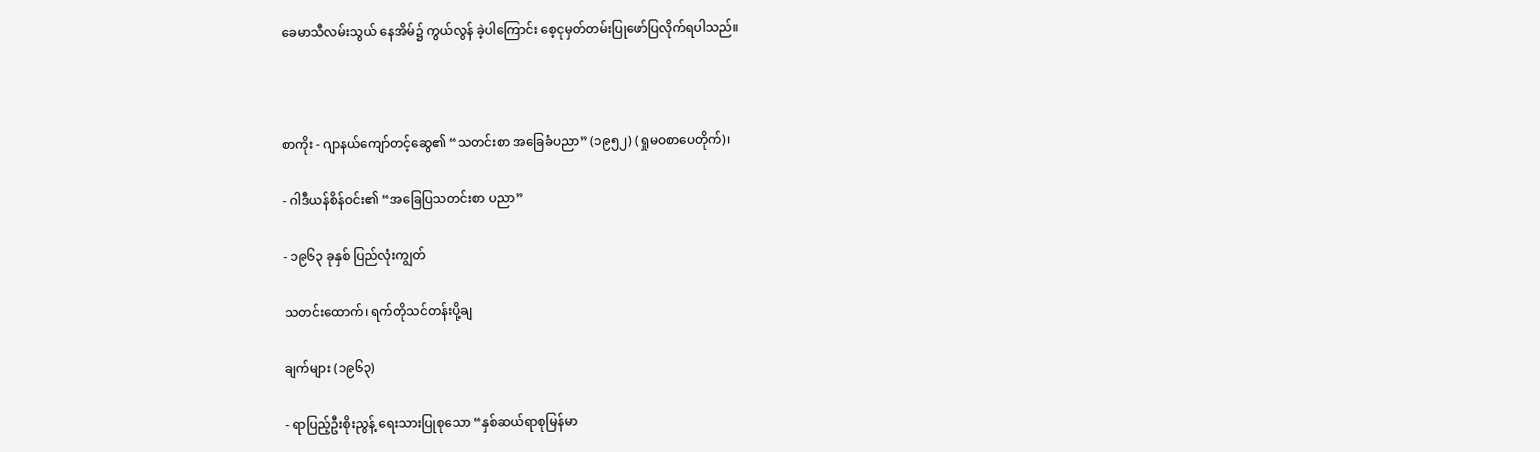ခေမာသီလမ်းသွယ် နေအိမ်၌ ကွယ်လွန် ခဲ့ပါကြောင်း စေ့ငုမှတ်တမ်းပြုဖော်ပြလိုက်ရပါသည်။



စာကိုး - ဂျာနယ်ကျော်တင့်ဆွေ၏ “သတင်းစာ အခြေခံပညာ” (၁၉၅၂) (ရှုမဝစာပေတိုက်)၊

- ဂါဒီယန်စိန်ဝင်း၏ “အခြေပြသတင်းစာ ပညာ”

- ၁၉၆၃ ခုနှစ် ပြည်လုံးကျွတ်

သတင်းထောက်၊ ရက်တိုသင်တန်းပို့ချ

ချက်များ (၁၉၆၃)

- ရာပြည့်ဦးစိုးညွန့် ရေးသားပြုစုသော “နှစ်ဆယ်ရာစုမြန်မာ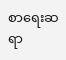စာရေးဆရာ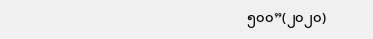၅၀၀”(၂၀၂၀)